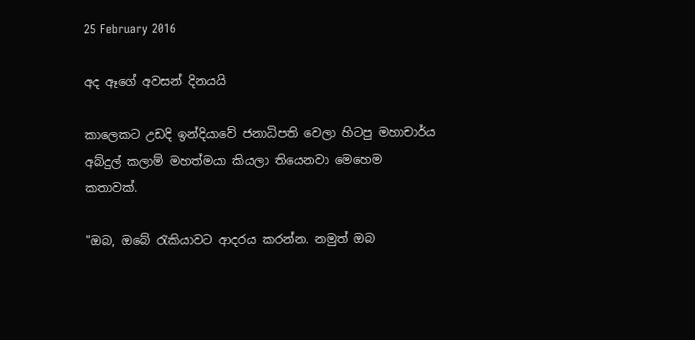25 February 2016

අද ඈගේ අවසන් දිනයයි

කාලෙකට උඩදි ඉන්දියාවේ ජනාධිපති වෙලා හිටපු මහාචාර්ය අබ්දුල් කලාම් මහත්මයා කියලා තියෙනවා මෙහෙම කතාවක්.

"ඔබ, ඔබේ රැකියාවට ආදරය කරන්න. නමුත් ඔබ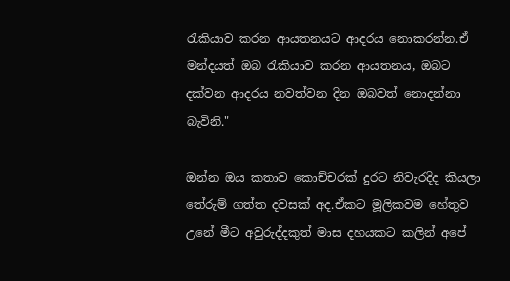රැකියාව කරන ආයතනයට ආදරය නොකරන්න.ඒ මන්දයත් ඔබ රැකියාව කරන ආයතනය, ඔබට දක්වන ආදරය නවත්වන දින ඔබවත් නොදන්නා බැවිනි."

ඔන්න ඔය කතාව කොච්චරක් දුරට නිවැරදිද කියලා තේරුම් ගත්ත දවසක් අද.ඒකට මූලිකවම හේතුව උනේ මීට අවුරුද්දකුත් මාස දහයකට කලින් අපේ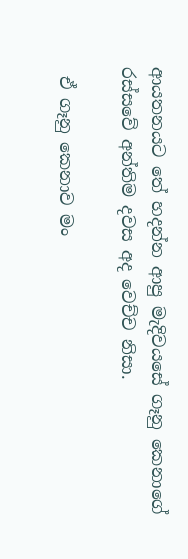ආයතනයට තේ හදන්න ආපු මැදිවයසේ ගෑනු කෙනාගේ රස්සවේ අන්තිම දවස අද වෙච්ච නිසා.

 ඒ ගෑනු කෙනාව මං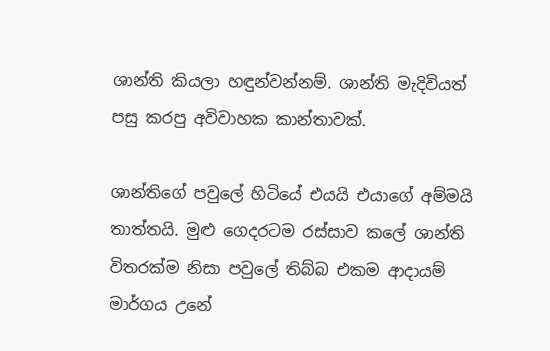ශාන්ති කියලා හඳුන්වන්නම්. ශාන්ති මැදිවියත් පසු කරපු අවිවාහක කාන්තාවක්.

ශාන්තිගේ පවුලේ හිටියේ එයයි එයාගේ අම්මයි තාත්තයි. මුළු ගෙදරටම රස්සාව කලේ ශාන්ති විතරක්ම නිසා පවුලේ තිබ්බ එකම ආදායම් මාර්ගය උනේ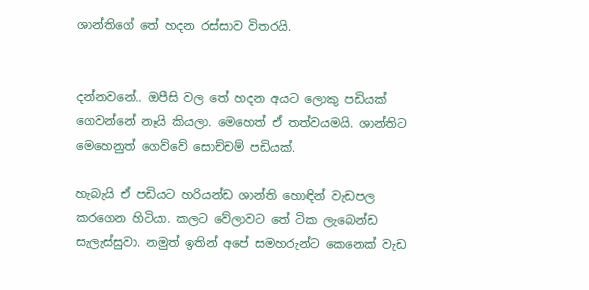ශාන්තිගේ තේ හදන රස්සාව විතරයි.


දන්නවනේ.. ඔපීසි වල තේ හදන අයට ලොකු පඩියක් ගෙවන්නේ නෑයි කියලා. මෙහෙත් ඒ තත්වයමයි. ශාන්තිට මෙහෙනුත් ගෙව්වේ සොච්චම් පඩියක්.

හැබැයි ඒ පඩියට හරියන්ඩ ශාන්ති හොඳින් වැඩපල කරගෙන හිටියා. කලට වේලාවට තේ ටික ලැබෙන්ඩ සැලැස්සුවා. නමුත් ඉතින් අපේ සමහරුන්ට කෙනෙක් වැඩ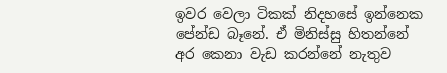ඉවර වෙලා ටිකක් නිදහසේ ඉන්නෙක පේන්ඩ බෑනේ. ඒ මිනිස්සු හිතන්නේ අර කෙනා වැඩ කරන්නේ නැතුව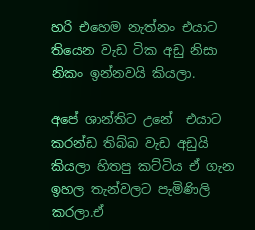හරි එහෙම නැත්නං එයාට තියෙන වැඩ ටික අඩු නිසා නිකං ඉන්නවයි කියලා.

අපේ ශාන්තිට උනේ  එයාට කරන්ඩ තිබ්බ වැඩ අඩුයි කියලා හිතපු කට්ටිය ඒ ගැන ඉහල තැන්වලට පැමිණිලි කරලා.ඒ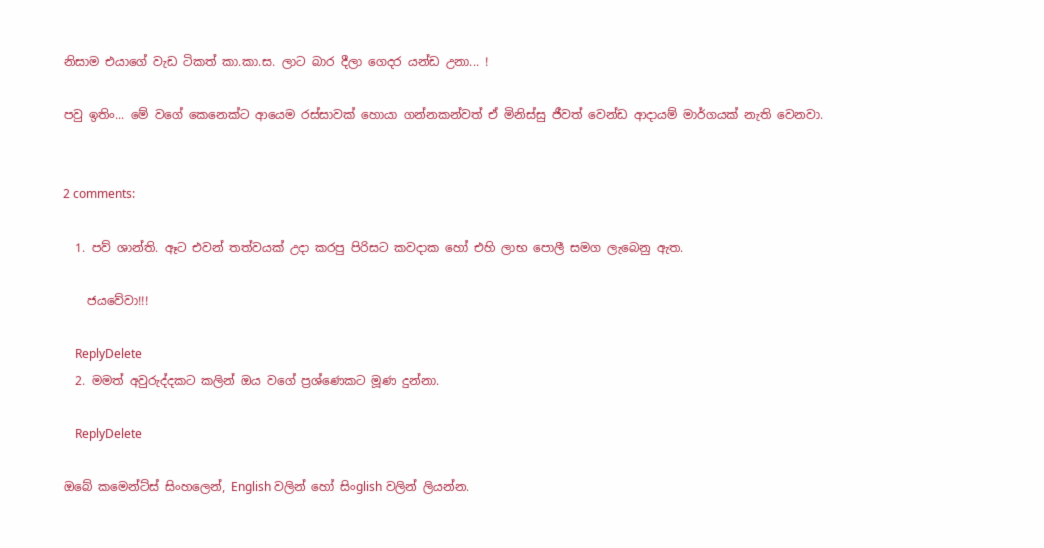නිසාම එයාගේ වැඩ ටිකත් කා.කා.ස. ලාට බාර දීලා ගෙදර යන්ඩ උනා... !

පවු ඉතිං... මේ වගේ කෙනෙක්ට ආයෙම රස්සාවක් හොයා ගන්නකන්වත් ඒ මිනිස්සු ජීවත් වෙන්ඩ ආදායම් මාර්ගයක් නැති වෙනවා.


2 comments:

  1. පව් ශාන්ති. ඈට එවන් තත්වයක් උදා කරපු පිරිසට කවදාක හෝ එහි ලාභ පොලී සමග ලැබෙනු ඇත.

    ජයවේවා!!!

    ReplyDelete
  2. මමත් අවුරුද්දකට කලින් ඔය වගේ ප්‍රශ්ණෙකට මූණ දුන්නා.

    ReplyDelete

ඔබේ කමෙන්ට්ස් සිංහලෙන්, English වලින් හෝ සිංglish වලින් ලියන්න.